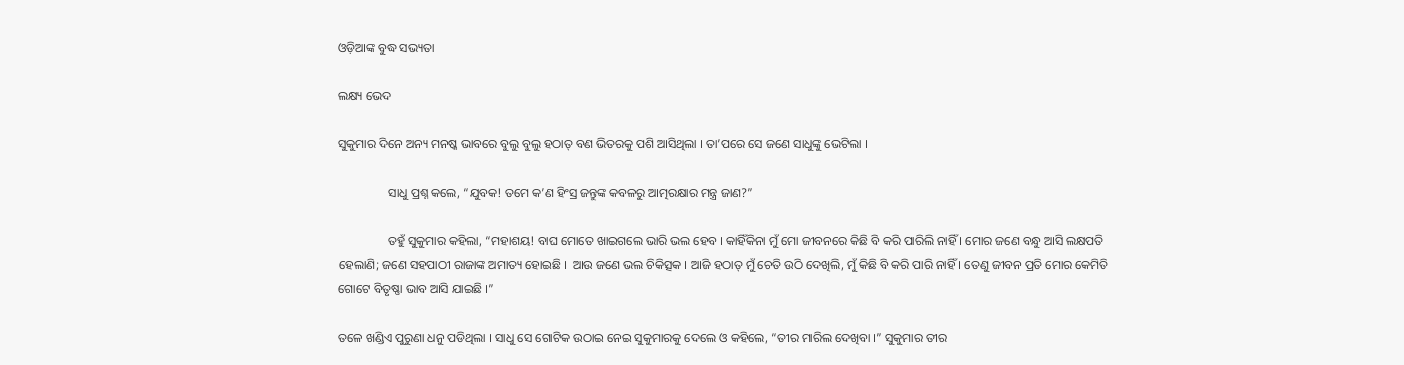ଓଡ଼ିଆଙ୍କ ବୁଦ୍ଧ ସଭ୍ୟତା

ଲକ୍ଷ୍ୟ ଭେଦ

ସୁକୁମାର ଦିନେ ଅନ୍ୟ ମନଷ୍କ ଭାବରେ ବୁଲୁ ବୁଲୁ ହଠାତ୍ ବଣ ଭିତରକୁ ପଶି ଆସିଥିଲା । ତା’ପରେ ସେ ଜଣେ ସାଧୁଙ୍କୁ ଭେଟିଲା ।

                ସାଧୁ ପ୍ରଶ୍ନ କଲେ, “ଯୁବକ! ତମେ କ’ଣ ହିଂସ୍ର ଜନ୍ତୁଙ୍କ କବଳରୁ ଆତ୍ମରକ୍ଷାର ମନ୍ତ୍ର ଜାଣ?”

                ତହୁଁ ସୁକୁମାର କହିଲା, “ମହାଶୟ! ବାଘ ମୋତେ ଖାଇଗଲେ ଭାରି ଭଲ ହେବ । କାହିଁକିନା ମୁଁ ମୋ ଜୀବନରେ କିଛି ବି କରି ପାରିଲି ନାହିଁ । ମୋର ଜଣେ ବନ୍ଧୁ ଆସି ଲକ୍ଷପତି ହେଲାଣି; ଜଣେ ସହପାଠୀ ରାଜାଙ୍କ ଅମାତ୍ୟ ହୋଇଛି ।  ଆଉ ଜଣେ ଭଲ ଚିକିତ୍ସକ । ଆଜି ହଠାତ୍ ମୁଁ ଚେତି ଉଠି ଦେଖିଲି, ମୁଁ କିଛି ବି କରି ପାରି ନାହିଁ । ତେଣୁ ଜୀବନ ପ୍ରତି ମୋର କେମିତି ଗୋଟେ ବିତୃଷ୍ଣା ଭାବ ଆସି ଯାଇଛି ।”

ତଳେ ଖଣ୍ଡିଏ ପୁରୁଣା ଧନୁ ପଡିଥିଲା । ସାଧୁ ସେ ଗୋଟିକ ଉଠାଇ ନେଇ ସୁକୁମାରକୁ ଦେଲେ ଓ କହିଲେ, “ତୀର ମାରିଲ ଦେଖିବା ।” ସୁକୁମାର ତୀର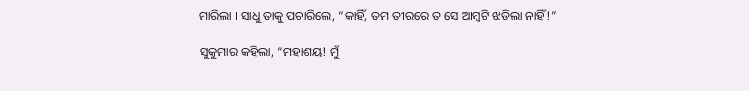ମାରିଲା । ସାଧୁ ତାକୁ ପଚାରିଲେ, “କାହିଁ, ତମ ତୀରରେ ତ ସେ ଆମ୍ବଟି ଝଡିଲା ନାହିଁ!”

ସୁକୁମାର କହିଲା, “ମହାଶୟ! ମୁଁ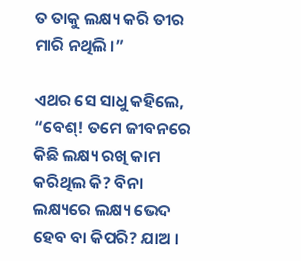ତ ତାକୁ ଲକ୍ଷ୍ୟ କରି ତୀର ମାରି ନଥିଲି ।”

ଏଥର ସେ ସାଧୁ କହିଲେ, “ବେଶ୍! ତମେ ଜୀବନରେ କିଛି ଲକ୍ଷ୍ୟ ରଖି କାମ କରିଥିଲ କି? ବିନା ଲକ୍ଷ୍ୟରେ ଲକ୍ଷ୍ୟ ଭେଦ ହେବ ବା କିପରି? ଯାଅ ।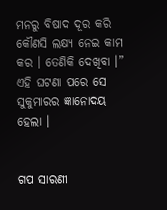ମନରୁ ବିଷାଦ ଦୂର କରି କୌଣସି ଲକ୍ଷ୍ୟ ନେଇ କାମ କର । ତେଣିକି ଦେଖିବା ।” ଏହି ଘଟଣା ପରେ ସେ ସୁକୁମାରର ଜ୍ଞାନୋଦୟ ହେଲା ।


ଗପ ସାରଣୀ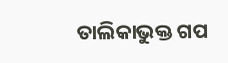ତାଲିକାଭୁକ୍ତ ଗପ